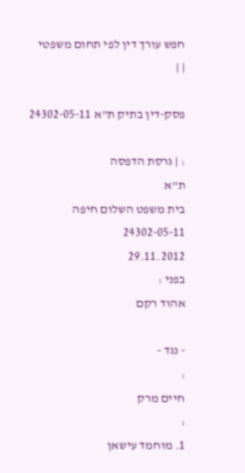חפש עורך דין לפי תחום משפטי
| |

פסק-דין בתיק ת"א 24302-05-11

: | גרסת הדפסה
ת"א
בית משפט השלום חיפה
24302-05-11
29.11.2012
בפני :
אהוד רקם

- נגד -
:
חיים מרק
:
1. מוחמד עישאן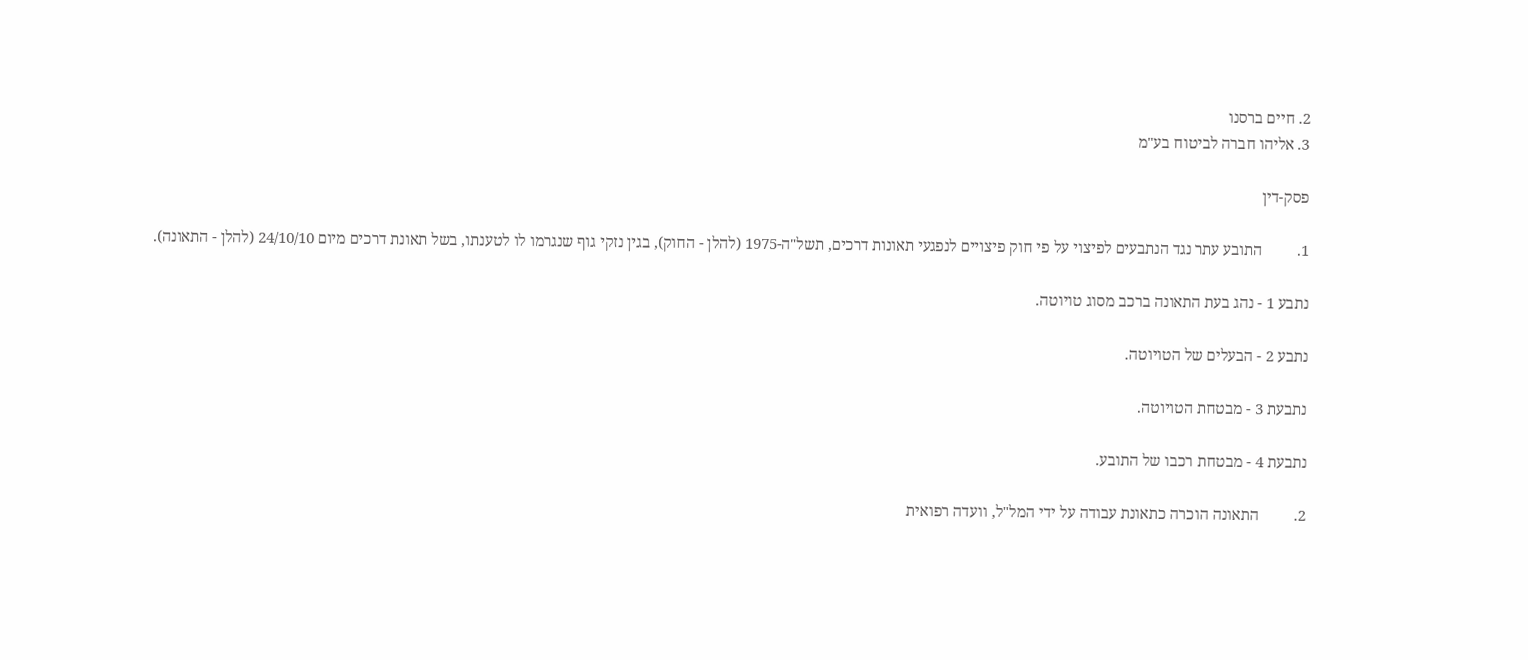2. חיים ברסנו
3. אליהו חברה לביטוח בע"מ

פסק-דין

1.         התובע עתר נגד הנתבעים לפיצוי על פי חוק פיצויים לנפגעי תאונות דרכים, תשל"ה-1975 (להלן - החוק), בגין נזקי גוף שנגרמו לו לטענתו, בשל תאונת דרכים מיום 24/10/10 (להלן - התאונה).

נתבע 1 - נהג בעת התאונה ברכב מסוג טויוטה.

נתבע 2 - הבעלים של הטויוטה.

נתבעת 3 - מבטחת הטויוטה.

נתבעת 4 - מבטחת רכבו של התובע.

2.         התאונה הוכרה כתאונת עבודה על ידי המל"ל, וועדה רפואית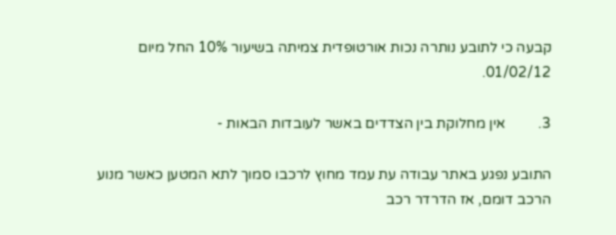קבעה כי לתובע נותרה נכות אורטופדית צמיתה בשיעור 10% החל מיום 01/02/12.

3.         אין מחלוקת בין הצדדים באשר לעובדות הבאות -

התובע נפגע באתר עבודה עת עמד מחוץ לרכבו סמוך לתא המטען כאשר מנוע הרכב דומם, אז הדרדר רכב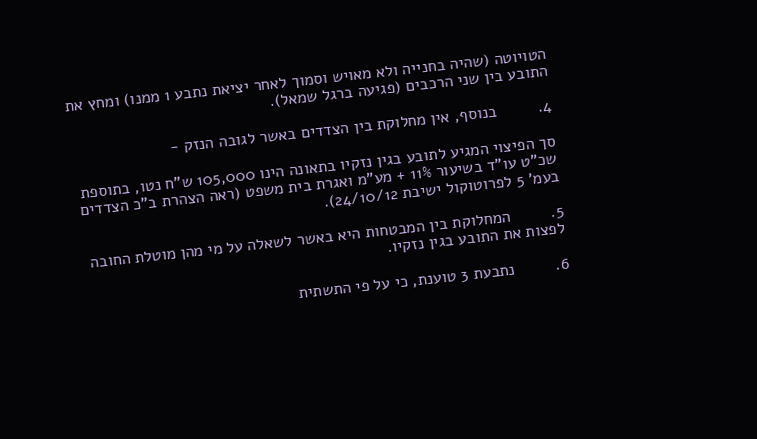הטויוטה (שהיה בחנייה ולא מאויש וסמוך לאחר יציאת נתבע 1 ממנו) ומחץ את התובע בין שני הרכבים (פגיעה ברגל שמאל).

4.         בנוסף, אין מחלוקת בין הצדדים באשר לגובה הנזק -

סך הפיצוי המגיע לתובע בגין נזקיו בתאונה הינו 105,000 ש"ח נטו, בתוספת שכ"ט עו"ד בשיעור 11% + מע"מ ואגרת בית משפט (ראה הצהרת ב"כ הצדדים בעמ' 5 לפרוטוקול ישיבת 24/10/12).

5.         המחלוקת בין המבטחות היא באשר לשאלה על מי מהן מוטלת החובה לפצות את התובע בגין נזקיו.

6.         נתבעת 3 טוענת, כי על פי התשתית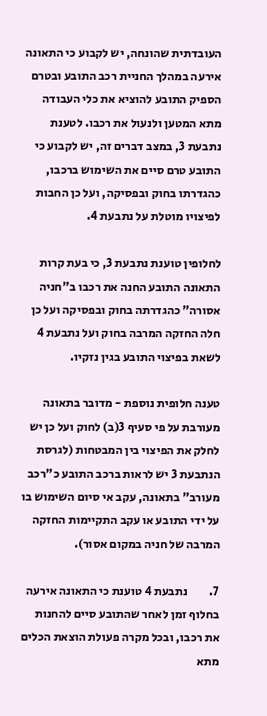העובדתית שהונחה, יש לקבוע כי התאונה אירעה במהלך החניית רכב התובע ובטרם הספיק התובע להוציא את כלי העבודה מתא המטען ולנעול את רכבו. לטענת נתבעת 3, במצב דברים זה, יש לקבוע כי התובע טרם סיים את השימוש ברכבו, כהגדרתו בחוק ובפסיקה, ועל כן החבות לפיצויו מוטלת על נתבעת 4.

לחלופין טוענת נתבעת 3, כי בעת קרות התאונה התובע החנה את רכבו ב"חניה אסורה" כהגדרתה בחוק ובפסיקה ועל כן חלה החזקה המרבה בחוק ועל נתבעת 4 לשאת בפיצוי התובע בגין נזקיו.

טענה חלופית נוספת - מדובר בתאונה מעורבת על פי סעיף 3(ב) לחוק ועל כן יש לחלק את הפיצוי בין המבטחות (לגרסת הנתבעת 3 יש לראות ברכב התובע כ"רכב מעורב" בתאונה, עקב אי סיום השימוש בו על ידי התובע או עקב התקיימות החזקה המרבה של חניה במקום אסור).

7.         נתבעת 4 טוענת כי התאונה אירעה בחלוף זמן לאחר שהתובע סיים להחנות את רכבו, ובכל מקרה פעולת הוצאת הכלים מתא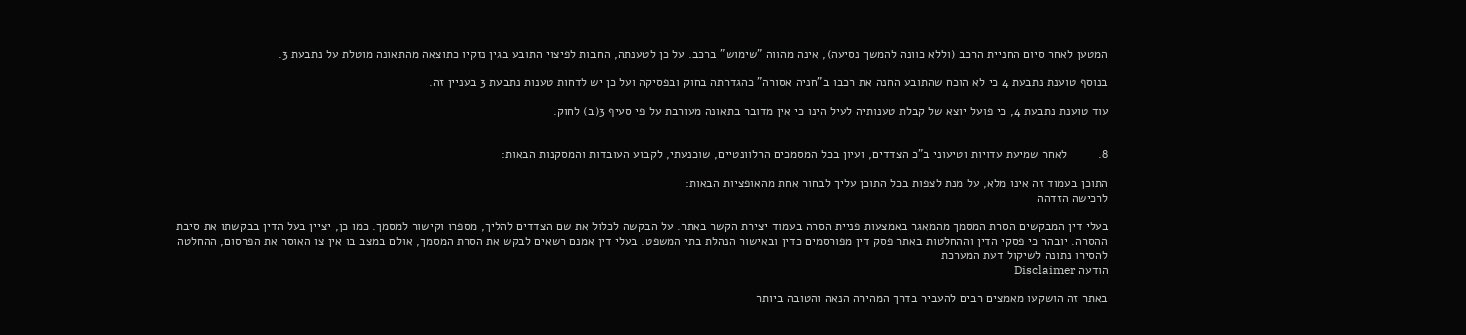המטען לאחר סיום החניית הרכב (וללא כוונה להמשך נסיעה), אינה מהווה "שימוש" ברכב. על כן לטענתה, החבות לפיצוי התובע בגין נזקיו כתוצאה מהתאונה מוטלת על נתבעת 3.

בנוסף טוענת נתבעת 4 כי לא הוכח שהתובע החנה את רכבו ב"חניה אסורה" כהגדרתה בחוק ובפסיקה ועל כן יש לדחות טענות נתבעת 3 בעניין זה.

עוד טוענת נתבעת 4, כי פועל יוצא של קבלת טענותיה לעיל הינו כי אין מדובר בתאונה מעורבת על פי סעיף 3(ב) לחוק.


8.         לאחר שמיעת עדויות וטיעוני ב"כ הצדדים, ועיון בכל המסמכים הרלוונטיים, שוכנעתי, לקבוע העובדות והמסקנות הבאות:

התוכן בעמוד זה אינו מלא, על מנת לצפות בכל התוכן עליך לבחור אחת מהאופציות הבאות:
לרכישה הזדהה

בעלי דין המבקשים הסרת המסמך מהמאגר באמצעות פניית הסרה בעמוד יצירת הקשר באתר. על הבקשה לכלול את שם הצדדים להליך, מספרו וקישור למסמך. כמו כן, יציין בעל הדין בבקשתו את סיבת ההסרה. יובהר כי פסקי הדין וההחלטות באתר פסק דין מפורסמים כדין ובאישור הנהלת בתי המשפט. בעלי דין אמנם רשאים לבקש את הסרת המסמך, אולם במצב בו אין צו האוסר את הפרסום, ההחלטה להסירו נתונה לשיקול דעת המערכת
הודעה Disclaimer

באתר זה הושקעו מאמצים רבים להעביר בדרך המהירה הנאה והטובה ביותר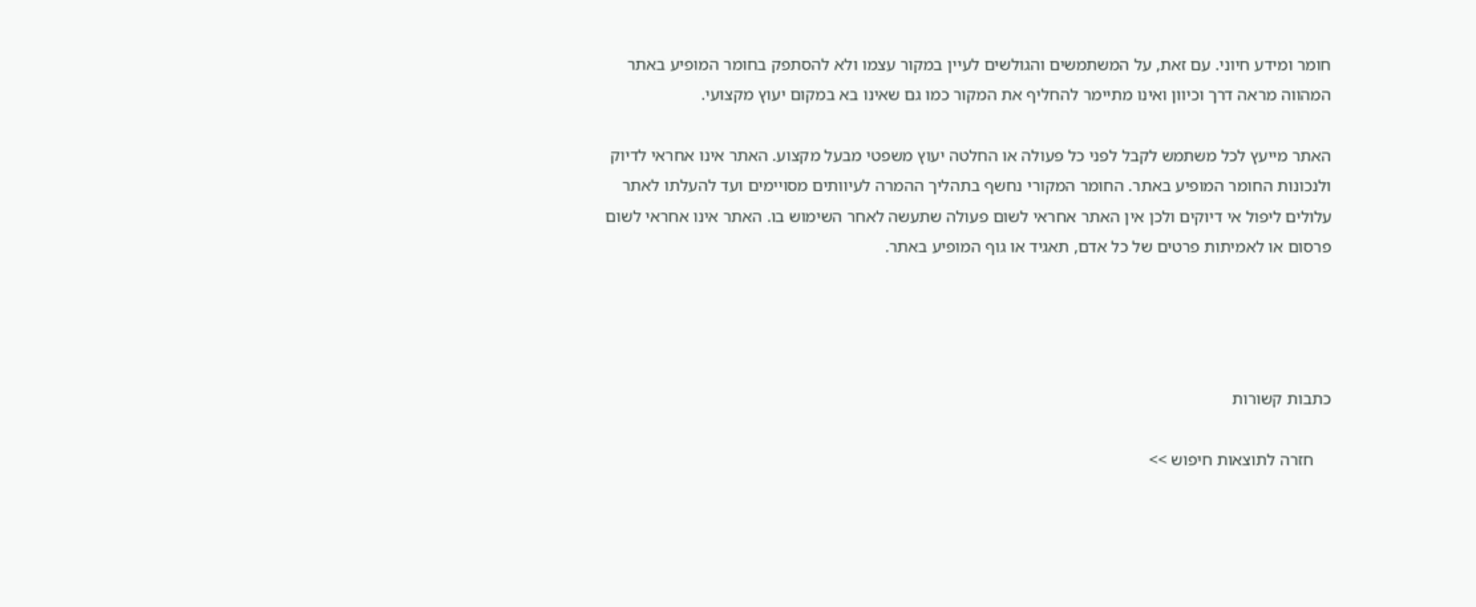חומר ומידע חיוני. עם זאת, על המשתמשים והגולשים לעיין במקור עצמו ולא להסתפק בחומר המופיע באתר המהווה מראה דרך וכיוון ואינו מתיימר להחליף את המקור כמו גם שאינו בא במקום יעוץ מקצועי.

האתר מייעץ לכל משתמש לקבל לפני כל פעולה או החלטה יעוץ משפטי מבעל מקצוע. האתר אינו אחראי לדיוק ולנכונות החומר המופיע באתר. החומר המקורי נחשף בתהליך ההמרה לעיוותים מסויימים ועד להעלתו לאתר עלולים ליפול אי דיוקים ולכן אין האתר אחראי לשום פעולה שתעשה לאחר השימוש בו. האתר אינו אחראי לשום פרסום או לאמיתות פרטים של כל אדם, תאגיד או גוף המופיע באתר.




כתבות קשורות

    חזרה לתוצאות חיפוש >>